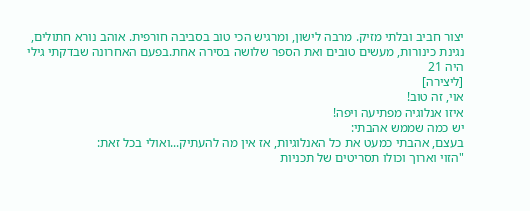יצור חביב ובלתי מזיק. מרבה לישון, ומרגיש הכי טוב בסביבה חורפית. אוהב נורא חתולים, נגינת כינורות, מעשים טובים ואת הספר שלושה בסירה אחת.בפעם האחרונה שבדקתי גילי היה 21
[ליצירה]
אוי, זה טוב!
איזו אנלוגיה מפתיעה ויפה!
יש כמה שממש אהבתי:
בעצם, אהבתי כמעט את כל האנלוגיות, אז אין מה להעתיק...ואולי בכל זאת:
"הזוי וארוך וכולו תסריטים של תכניות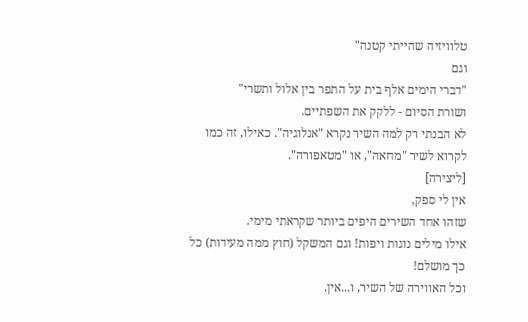טלוויזיה שהייתי קטנה"
וגם
"דברי הימים אלף בית על התפר בין אלול ותשרי"
ושורת הסיום - ללקק את השפתיים.
לא הבנתי רק למה השיר נקרא "אנלוגיה". כאילו, זה כמו לקרוא לשיר "מחאה", או "מטאפורה".
[ליצירה]
אין לי ספק,
שזהו אחד השירים היפים ביותר שקראתי מימי.
אילו מילים נוגות ויפות! וגם המשקל (חוץ ממה מעידות) כל כך מושלם!
וכל האווירה של השיר, ו...אין.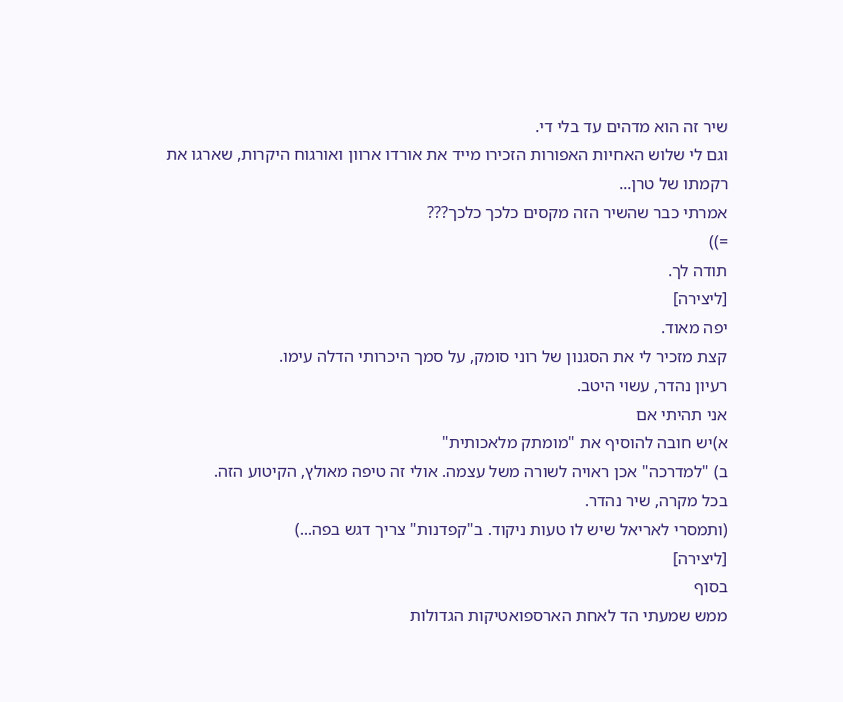שיר זה הוא מדהים עד בלי די.
וגם לי שלוש האחיות האפורות הזכירו מייד את אורדו ארוון ואורגוח היקרות, שארגו את רקמתו של טרן...
אמרתי כבר שהשיר הזה מקסים כלכך כלכך???
=))
תודה לך.
[ליצירה]
יפה מאוד.
קצת מזכיר לי את הסגנון של רוני סומק, על סמך היכרותי הדלה עימו.
רעיון נהדר, עשוי היטב.
אני תהיתי אם
א)יש חובה להוסיף את "מומתק מלאכותית"
ב) "למדרכה" אכן ראויה לשורה משל עצמה. אולי זה טיפה מאולץ, הקיטוע הזה.
בכל מקרה, שיר נהדר.
(ותמסרי לאריאל שיש לו טעות ניקוד. ב"קפדנות" צריך דגש בפה...)
[ליצירה]
בסוף
ממש שמעתי הד לאחת הארספואטיקות הגדולות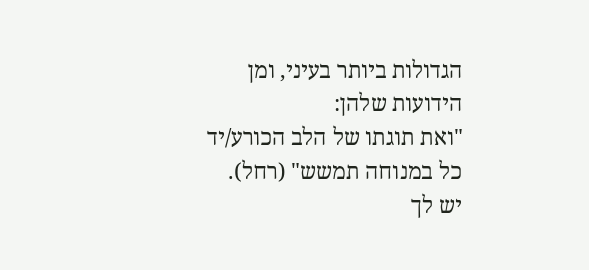הגדולות ביותר בעיני, ומן הידועות שלהן:
"ואת תוגתו של הלב הכורע/יד כל במנוחה תמשש" (רחל).
יש לך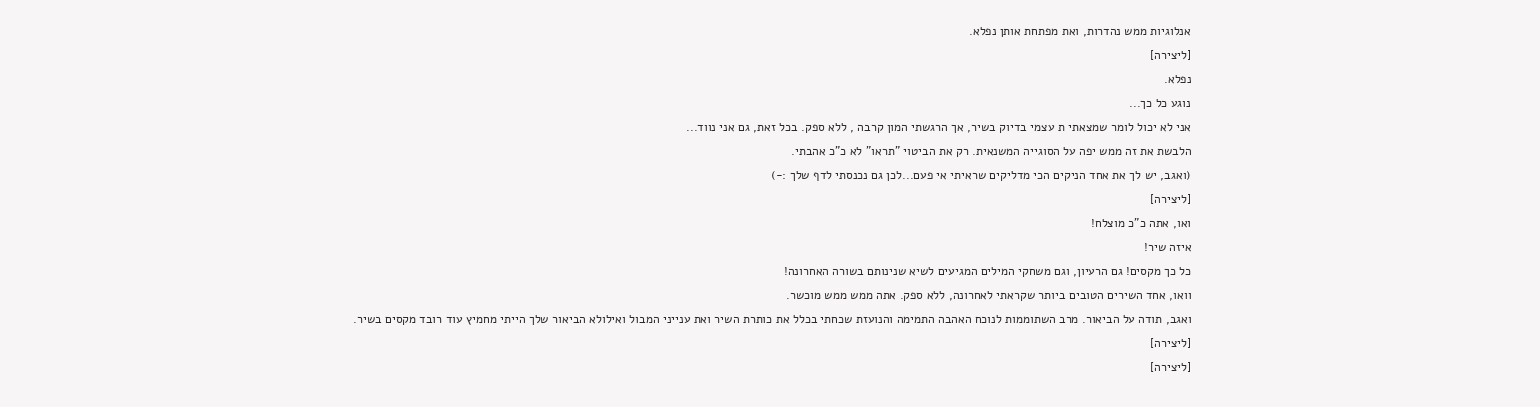אנלוגיות ממש נהדרות, ואת מפתחת אותן נפלא.
[ליצירה]
נפלא.
נוגע כל כך...
אני לא יכול לומר שמצאתי ת עצמי בדיוק בשיר, אך הרגשתי המון קרבה , ללא ספק. בכל זאת, גם אני נווד...
הלבשת את זה ממש יפה על הסוגייה המשנאית. רק את הביטוי "תראו" לא כ"כ אהבתי.
(ואגב, יש לך את אחד הניקים הכי מדליקים שראיתי אי פעם...לכן גם נכנסתי לדף שלך :-)
[ליצירה]
ואו, אתה כ"כ מוצלח!
איזה שיר!
כל כך מקסים! גם הרעיון, וגם משחקי המילים המגיעים לשיא שנינותם בשורה האחרונה!
וואו, אחד השירים הטובים ביותר שקראתי לאחרונה, ללא ספק. אתה ממש ממש מוכשר.
ואגב, תודה על הביאור. מרב השתוממות לנוכח האהבה התמימה והנועזת שכחתי בכלל את כותרת השיר ואת ענייני המבול ואילולא הביאור שלך הייתי מחמיץ עוד רובד מקסים בשיר.
[ליצירה]
[ליצירה]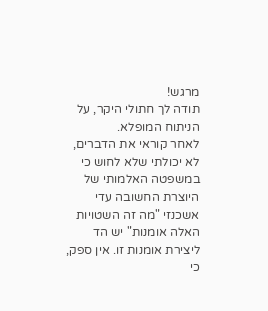מרגש!
תודה לך חתולי היקר, על הניתוח המופלא.
לאחר קוראי את הדברים, לא יכולתי שלא לחוש כי במשפטה האלמותי של היוצרת החשובה עדי אשכנזי "מה זה השטויות האלה אומנות" יש הד ליצירת אומנות זו. אין ספק, כי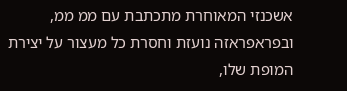אשכנזי המאוחרת מתכתבת עם ממ ממ, ובפראפראזה נועזת וחסרת כל מעצור על יצירת המופת שלו,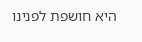היא חושפת לפנינו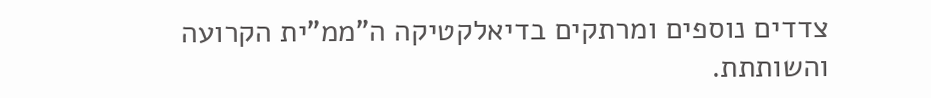צדדים נוספים ומרתקים בדיאלקטיקה ה"ממ"ית הקרועה והשותתת.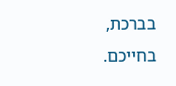בברכת,
בחייכם.